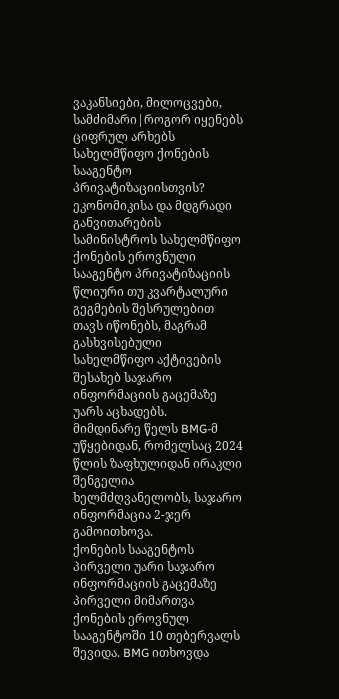ვაკანსიები, მილოცვები, სამძიმარი|როგორ იყენებს ციფრულ არხებს სახელმწიფო ქონების სააგენტო პრივატიზაციისთვის?
ეკონომიკისა და მდგრადი განვითარების სამინისტროს სახელმწიფო ქონების ეროვნული სააგენტო პრივატიზაციის წლიური თუ კვარტალური გეგმების შესრულებით თავს იწონებს, მაგრამ გასხვისებული სახელმწიფო აქტივების შესახებ საჯარო ინფორმაციის გაცემაზე უარს აცხადებს.
მიმდინარე წელს BMG-მ უწყებიდან, რომელსაც 2024 წლის ზაფხულიდან ირაკლი შენგელია ხელმძღვანელობს, საჯარო ინფორმაცია 2-ჯერ გამოითხოვა.
ქონების სააგენტოს პირველი უარი საჯარო ინფორმაციის გაცემაზე
პირველი მიმართვა ქონების ეროვნულ სააგენტოში 10 თებერვალს შევიდა. BMG ითხოვდა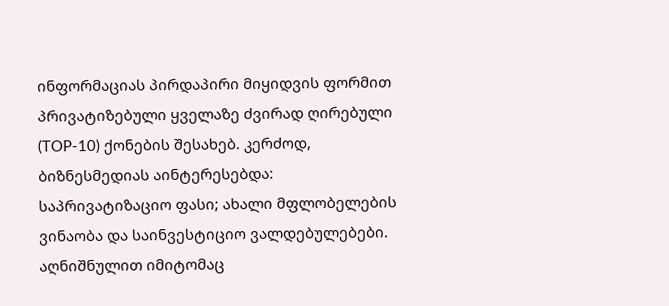ინფორმაციას პირდაპირი მიყიდვის ფორმით პრივატიზებული ყველაზე ძვირად ღირებული (TOP-10) ქონების შესახებ. კერძოდ, ბიზნესმედიას აინტერესებდა: საპრივატიზაციო ფასი; ახალი მფლობელების ვინაობა და საინვესტიციო ვალდებულებები.
აღნიშნულით იმიტომაც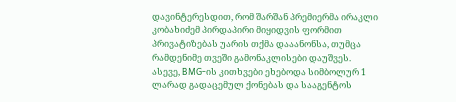დავინტერესდით, რომ შარშან პრემიერმა ირაკლი კობახიძემ პირდაპირი მიყიდვის ფორმით პრივატიზებას უარის თქმა დააანონსა, თუმცა რამდენიმე თვეში გამონაკლისები დაუშვეს.
ასევე, BMG-ის კითხვები ეხებოდა სიმბოლურ 1 ლარად გადაცემულ ქონებას და სააგენტოს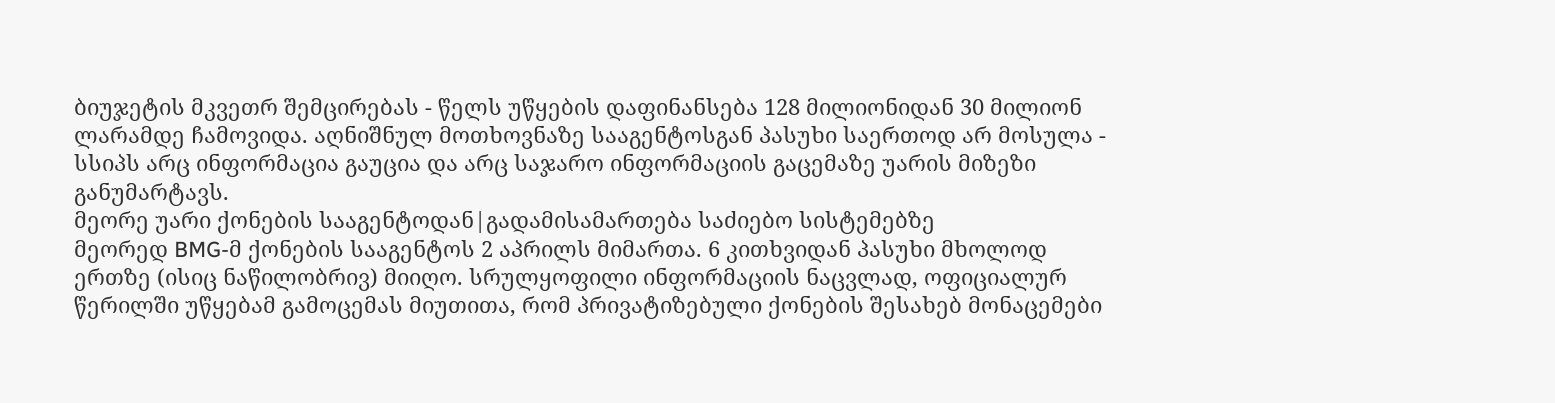ბიუჯეტის მკვეთრ შემცირებას - წელს უწყების დაფინანსება 128 მილიონიდან 30 მილიონ ლარამდე ჩამოვიდა. აღნიშნულ მოთხოვნაზე სააგენტოსგან პასუხი საერთოდ არ მოსულა - სსიპს არც ინფორმაცია გაუცია და არც საჯარო ინფორმაციის გაცემაზე უარის მიზეზი განუმარტავს.
მეორე უარი ქონების სააგენტოდან|გადამისამართება საძიებო სისტემებზე
მეორედ BMG-მ ქონების სააგენტოს 2 აპრილს მიმართა. 6 კითხვიდან პასუხი მხოლოდ ერთზე (ისიც ნაწილობრივ) მიიღო. სრულყოფილი ინფორმაციის ნაცვლად, ოფიციალურ წერილში უწყებამ გამოცემას მიუთითა, რომ პრივატიზებული ქონების შესახებ მონაცემები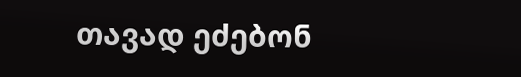თავად ეძებონ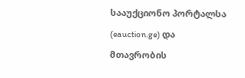სააუქციონო პორტალსა (eauction.ge) და მთავრობის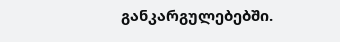განკარგულებებში.